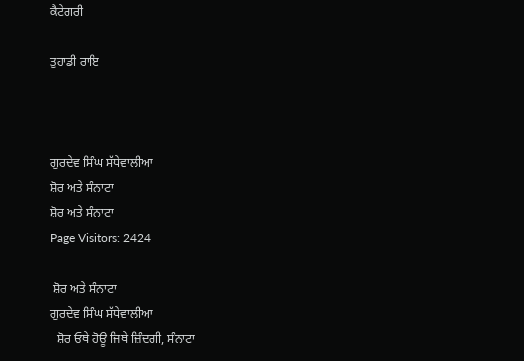ਕੈਟੇਗਰੀ

ਤੁਹਾਡੀ ਰਾਇ



ਗੁਰਦੇਵ ਸਿੰਘ ਸੱਧੇਵਾਲੀਆ
ਸ਼ੋਰ ਅਤੇ ਸੰਨਾਟਾ
ਸ਼ੋਰ ਅਤੇ ਸੰਨਾਟਾ
Page Visitors: 2424

 ਸ਼ੋਰ ਅਤੇ ਸੰਨਾਟਾ
ਗੁਰਦੇਵ ਸਿੰਘ ਸੱਧੇਵਾਲੀਆ
  ਸ਼ੋਰ ਓਥੇ ਹੋਊ ਜਿਥੇ ਜ਼ਿੰਦਗੀ, ਸੰਨਾਟਾ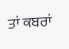ਤਾਂ ਕਬਰਾਂ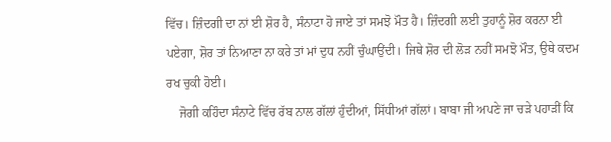ਵਿੱਚ। ਜ਼ਿੰਦਗੀ ਦਾ ਨਾਂ ਈ ਸ਼ੋਰ ਹੈ, ਸੰਨਾਟਾ ਹੋ ਜਾਏ ਤਾਂ ਸਮਝੋ ਮੌਤ ਹੈ। ਜ਼ਿੰਦਗੀ ਲਈ ਤੁਹਾਨੂੰ ਸ਼ੋਰ ਕਰਨਾ ਈ ਪਏਗਾ, ਸ਼ੋਰ ਤਾਂ ਨਿਆਣਾ ਨਾ ਕਰੇ ਤਾਂ ਮਾਂ ਦੁਧ ਨਹੀਂ ਚੁੰਘਾਉਂਦੀ। ਜਿਥੇ ਸ਼ੋਰ ਦੀ ਲੋੜ ਨਹੀਂ ਸਮਝੋ ਮੌਤ, ਉਥੇ ਕਦਮ ਰਖ ਚੁਕੀ ਹੋਈ।
    ਜੋਗੀ ਕਹਿੰਦਾ ਸੰਨਾਟੇ ਵਿੱਚ ਰੱਬ ਨਾਲ ਗੱਲਾਂ ਹੁੰਦੀਆਂ, ਸਿੱਧੀਆਂ ਗੱਲਾਂ। ਬਾਬਾ ਜੀ ਅਪਣੇ ਜਾ ਚੜੇ ਪਹਾੜੀਂ ਕਿ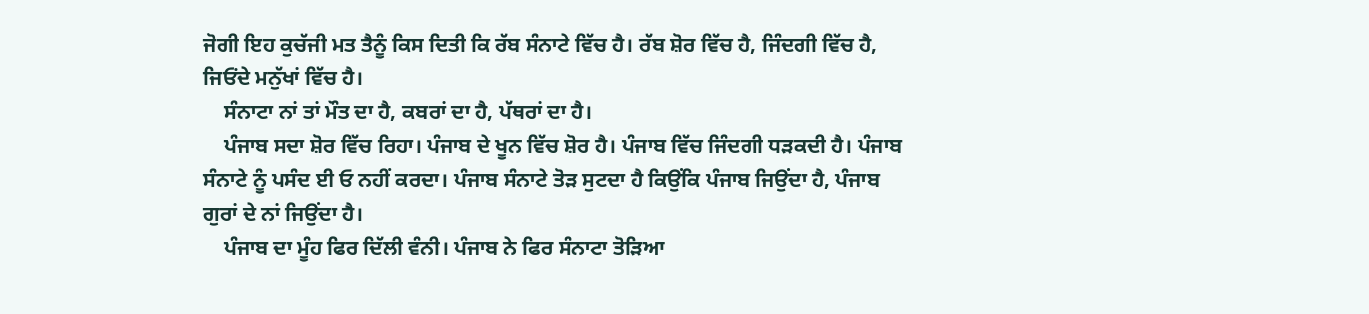ਜੋਗੀ ਇਹ ਕੁਚੱਜੀ ਮਤ ਤੈਨੂੰ ਕਿਸ ਦਿਤੀ ਕਿ ਰੱਬ ਸੰਨਾਟੇ ਵਿੱਚ ਹੈ। ਰੱਬ ਸ਼ੋਰ ਵਿੱਚ ਹੈ, ਜਿੰਦਗੀ ਵਿੱਚ ਹੈ, ਜਿਓਂਦੇ ਮਨੁੱਖਾਂ ਵਿੱਚ ਹੈ।
    ਸੰਨਾਟਾ ਨਾਂ ਤਾਂ ਮੌਤ ਦਾ ਹੈ, ਕਬਰਾਂ ਦਾ ਹੈ, ਪੱਥਰਾਂ ਦਾ ਹੈ।
    ਪੰਜਾਬ ਸਦਾ ਸ਼ੋਰ ਵਿੱਚ ਰਿਹਾ। ਪੰਜਾਬ ਦੇ ਖੂਨ ਵਿੱਚ ਸ਼ੋਰ ਹੈ। ਪੰਜਾਬ ਵਿੱਚ ਜਿੰਦਗੀ ਧੜਕਦੀ ਹੈ। ਪੰਜਾਬ ਸੰਨਾਟੇ ਨੂੰ ਪਸੰਦ ਈ ਓ ਨਹੀਂ ਕਰਦਾ। ਪੰਜਾਬ ਸੰਨਾਟੇ ਤੋੜ ਸੁਟਦਾ ਹੈ ਕਿਉਂਕਿ ਪੰਜਾਬ ਜਿਉਂਦਾ ਹੈ, ਪੰਜਾਬ ਗੁਰਾਂ ਦੇ ਨਾਂ ਜਿਉਂਦਾ ਹੈ।
    ਪੰਜਾਬ ਦਾ ਮੂੰਹ ਫਿਰ ਦਿੱਲੀ ਵੰਨੀ। ਪੰਜਾਬ ਨੇ ਫਿਰ ਸੰਨਾਟਾ ਤੋੜਿਆ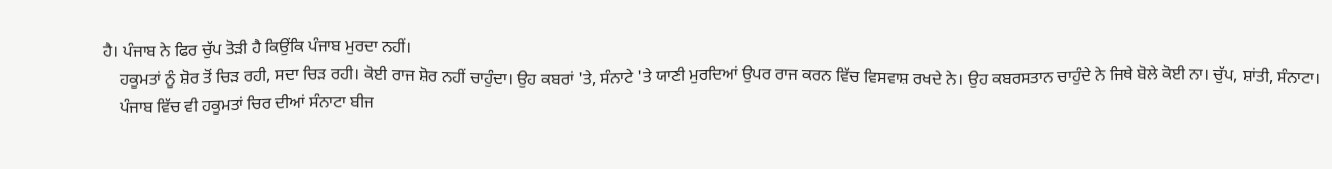ਹੈ। ਪੰਜਾਬ ਨੇ ਫਿਰ ਚੁੱਪ ਤੋੜੀ ਹੈ ਕਿਉਂਕਿ ਪੰਜਾਬ ਮੁਰਦਾ ਨਹੀਂ।
    ਹਕੂਮਤਾਂ ਨੂੰ ਸ਼ੋਰ ਤੋਂ ਚਿੜ ਰਹੀ, ਸਦਾ ਚਿੜ ਰਹੀ। ਕੋਈ ਰਾਜ ਸ਼ੋਰ ਨਹੀਂ ਚਾਹੁੰਦਾ। ਉਹ ਕਬਰਾਂ 'ਤੇ, ਸੰਨਾਟੇ 'ਤੇ ਯਾਣੀ ਮੁਰਦਿਆਂ ਉਪਰ ਰਾਜ ਕਰਨ ਵਿੱਚ ਵਿਸਵਾਸ਼ ਰਖਦੇ ਨੇ। ਉਹ ਕਬਰਸਤਾਨ ਚਾਹੁੰਦੇ ਨੇ ਜਿਥੇ ਬੋਲੇ ਕੋਈ ਨਾ। ਚੁੱਪ, ਸ਼ਾਂਤੀ, ਸੰਨਾਟਾ।
    ਪੰਜਾਬ ਵਿੱਚ ਵੀ ਹਕੂਮਤਾਂ ਚਿਰ ਦੀਆਂ ਸੰਨਾਟਾ ਬੀਜ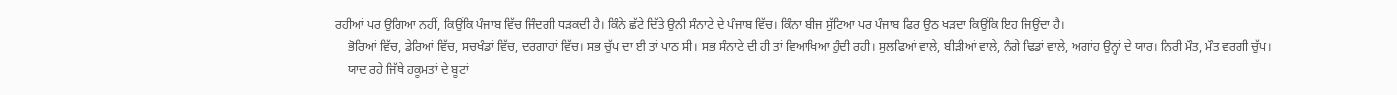ਰਹੀਆਂ ਪਰ ਉਗਿਆ ਨਹੀਂ, ਕਿਉਂਕਿ ਪੰਜਾਬ ਵਿੱਚ ਜਿੰਦਗੀ ਧੜਕਦੀ ਹੈ। ਕਿੰਨੇ ਛੱਟੇ ਦਿੱਤੇ ਉਨੀ ਸੰਨਾਟੇ ਦੇ ਪੰਜਾਬ ਵਿੱਚ। ਕਿੰਨਾ ਬੀਜ ਸੁੱਟਿਆ ਪਰ ਪੰਜਾਬ ਫਿਰ ਉਠ ਖੜਦਾ ਕਿਉਂਕਿ ਇਹ ਜਿਉਂਦਾ ਹੈ।
    ਭੋਰਿਆਂ ਵਿੱਚ, ਡੇਰਿਆਂ ਵਿੱਚ, ਸਚਖੰਡਾਂ ਵਿੱਚ, ਦਰਗਾਹਾਂ ਵਿੱਚ। ਸਭ ਚੁੱਪ ਦਾ ਈ ਤਾਂ ਪਾਠ ਸੀ। ਸਭ ਸੰਨਾਟੇ ਦੀ ਹੀ ਤਾਂ ਵਿਆਖਿਆ ਹੁੰਦੀ ਰਹੀ। ਸੁਲਫਿਆਂ ਵਾਲੇ, ਬੀੜੀਆਂ ਵਾਲੇ, ਨੰਗੇ ਢਿਡਾਂ ਵਾਲੇ, ਅਗਾਂਹ ਉਨ੍ਹਾਂ ਦੇ ਯਾਰ। ਨਿਰੀ ਮੌਤ, ਮੌਤ ਵਰਗੀ ਚੁੱਪ।
    ਯਾਦ ਰਹੇ ਜਿੱਥੇ ਹਕੂਮਤਾਂ ਦੇ ਬੂਟਾਂ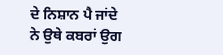ਦੇ ਨਿਸ਼ਾਨ ਪੈ ਜਾਂਦੇ ਨੇ ਉਥੇ ਕਬਰਾਂ ਉਗ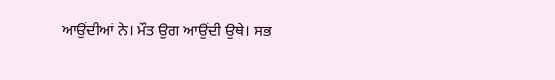ਆਉਂਦੀਆਂ ਨੇ। ਮੌਤ ਉਗ ਆਉਂਦੀ ਉਥੇ। ਸਭ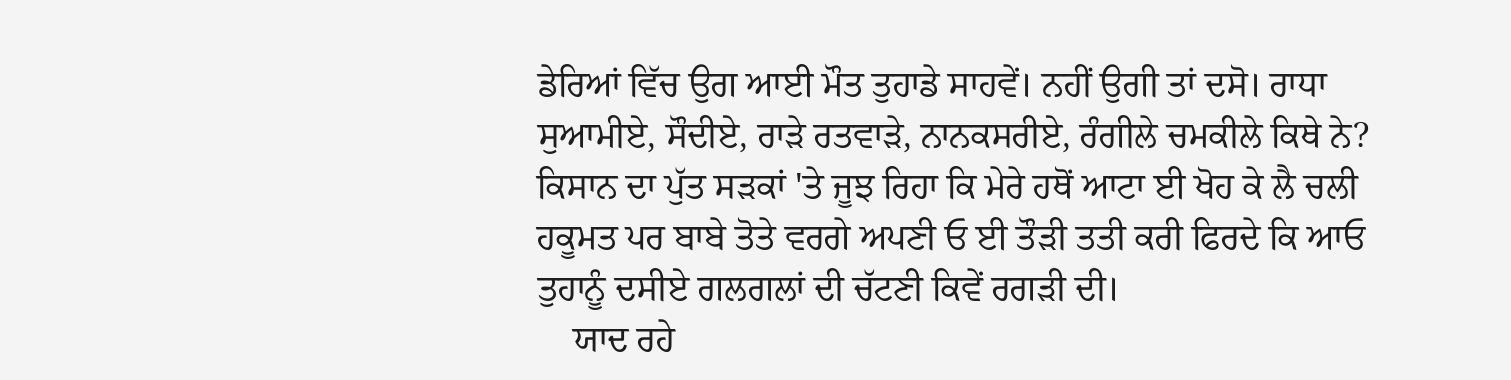ਡੇਰਿਆਂ ਵਿੱਚ ਉਗ ਆਈ ਮੌਤ ਤੁਹਾਡੇ ਸਾਹਵੇਂ। ਨਹੀਂ ਉਗੀ ਤਾਂ ਦਸੋ। ਰਾਧਾ ਸੁਆਮੀਏ, ਸੌਦੀਏ, ਰਾੜੇ ਰਤਵਾੜੇ, ਨਾਨਕਸਰੀਏ, ਰੰਗੀਲੇ ਚਮਕੀਲੇ ਕਿਥੇ ਨੇ? ਕਿਸਾਨ ਦਾ ਪੁੱਤ ਸੜਕਾਂ 'ਤੇ ਜੂਝ ਰਿਹਾ ਕਿ ਮੇਰੇ ਹਥੋਂ ਆਟਾ ਈ ਖੋਹ ਕੇ ਲੈ ਚਲੀ ਹਕੂਮਤ ਪਰ ਬਾਬੇ ਤੋਤੇ ਵਰਗੇ ਅਪਣੀ ਓ ਈ ਤੌੜੀ ਤਤੀ ਕਰੀ ਫਿਰਦੇ ਕਿ ਆਓ ਤੁਹਾਨੂੰ ਦਸੀਏ ਗਲਗਲਾਂ ਦੀ ਚੱਟਣੀ ਕਿਵੇਂ ਰਗੜੀ ਦੀ।
    ਯਾਦ ਰਹੇ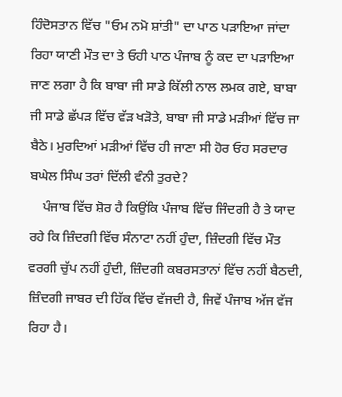ਹਿੰਦੋਸਤਾਨ ਵਿੱਚ "ਓਮ ਨਮੋ ਸ਼ਾਂਤੀ" ਦਾ ਪਾਠ ਪੜਾਇਆ ਜਾਂਦਾ ਰਿਹਾ ਯਾਣੀ ਮੌਤ ਦਾ ਤੇ ਓਹੀ ਪਾਠ ਪੰਜਾਬ ਨੂੰ ਕਦ ਦਾ ਪੜਾਇਆ ਜਾਣ ਲਗਾ ਹੈ ਕਿ ਬਾਬਾ ਜੀ ਸਾਡੇ ਕਿੱਲੀ ਨਾਲ ਲਮਕ ਗਏ, ਬਾਬਾ ਜੀ ਸਾਡੇ ਛੱਪੜ ਵਿੱਚ ਵੱੜ ਖੜੋਤੇ, ਬਾਬਾ ਜੀ ਸਾਡੇ ਮੜੀਆਂ ਵਿੱਚ ਜਾ ਬੈਠੇ। ਮੁਰਦਿਆਂ ਮੜੀਆਂ ਵਿੱਚ ਹੀ ਜਾਣਾ ਸੀ ਹੋਰ ਓਹ ਸਰਦਾਰ ਬਘੇਲ ਸਿੰਘ ਤਰਾਂ ਦਿੱਲੀ ਵੰਨੀ ਤੁਰਦੇ?
    ਪੰਜਾਬ ਵਿੱਚ ਸ਼ੋਰ ਹੈ ਕਿਉਂਕਿ ਪੰਜਾਬ ਵਿੱਚ ਜਿੰਦਗੀ ਹੈ ਤੇ ਯਾਦ ਰਹੇ ਕਿ ਜ਼ਿੰਦਗੀ ਵਿੱਚ ਸੰਨਾਟਾ ਨਹੀਂ ਹੁੰਦਾ, ਜ਼ਿੰਦਗੀ ਵਿੱਚ ਮੌਤ ਵਰਗੀ ਚੁੱਪ ਨਹੀਂ ਹੁੰਦੀ, ਜ਼ਿੰਦਗੀ ਕਬਰਸਤਾਨਾਂ ਵਿੱਚ ਨਹੀਂ ਬੈਠਦੀ, ਜ਼ਿੰਦਗੀ ਜਾਬਰ ਦੀ ਹਿੱਕ ਵਿੱਚ ਵੱਜਦੀ ਹੈ, ਜਿਵੇਂ ਪੰਜਾਬ ਅੱਜ ਵੱਜ ਰਿਹਾ ਹੈ।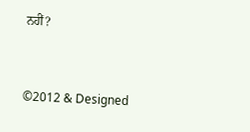ਨਹੀਂ?


©2012 & Designed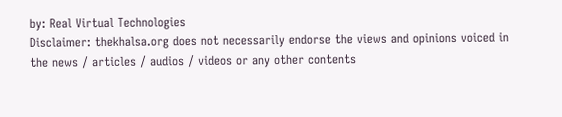by: Real Virtual Technologies
Disclaimer: thekhalsa.org does not necessarily endorse the views and opinions voiced in the news / articles / audios / videos or any other contents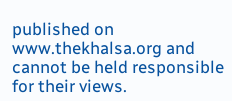published on www.thekhalsa.org and cannot be held responsible for their views.